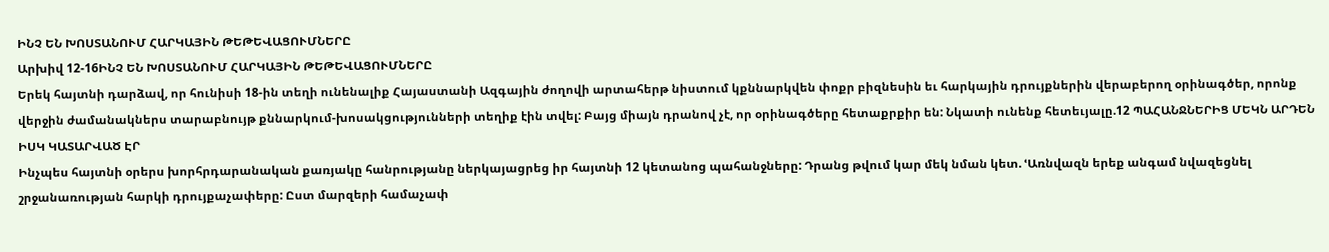ԻՆՉ ԵՆ ԽՈՍՏԱՆՈՒՄ ՀԱՐԿԱՅԻՆ ԹԵԹԵՎԱՑՈՒՄՆԵՐԸ
Արխիվ 12-16ԻՆՉ ԵՆ ԽՈՍՏԱՆՈՒՄ ՀԱՐԿԱՅԻՆ ԹԵԹԵՎԱՑՈՒՄՆԵՐԸ
Երեկ հայտնի դարձավ, որ հունիսի 18-ին տեղի ունենալիք Հայաստանի Ազգային ժողովի արտահերթ նիստում կքննարկվեն փոքր բիզնեսին եւ հարկային դրույքներին վերաբերող օրինագծեր, որոնք վերջին ժամանակներս տարաբնույթ քննարկում-խոսակցությունների տեղիք էին տվել: Բայց միայն դրանով չէ, որ օրինագծերը հետաքրքիր են: Նկատի ունենք հետեւյալը.12 ՊԱՀԱՆՋՆԵՐԻՑ ՄԵԿՆ ԱՐԴԵՆ ԻՍԿ ԿԱՏԱՐՎԱԾ ԷՐ
Ինչպես հայտնի օրերս խորհրդարանական քառյակը հանրությանը ներկայացրեց իր հայտնի 12 կետանոց պահանջները: Դրանց թվում կար մեկ նման կետ. ՙԱռնվազն երեք անգամ նվազեցնել շրջանառության հարկի դրույքաչափերը: Ըստ մարզերի համաչափ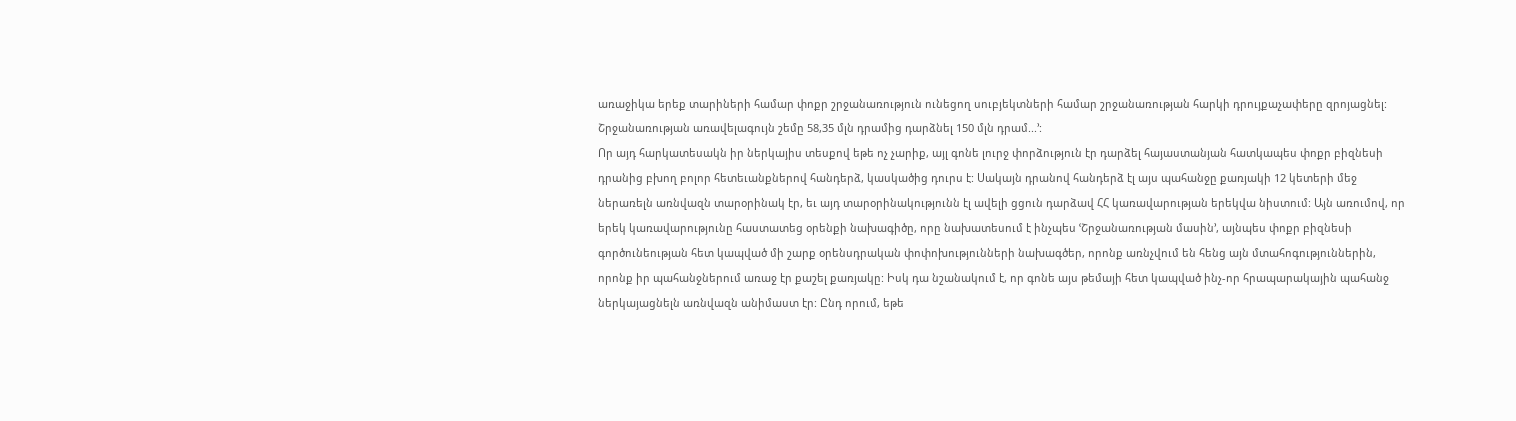առաջիկա երեք տարիների համար փոքր շրջանառություն ունեցող սուբյեկտների համար շրջանառության հարկի դրույքաչափերը զրոյացնել: Շրջանառության առավելագույն շեմը 58,35 մլն դրամից դարձնել 150 մլն դրամ...՚:
Որ այդ հարկատեսակն իր ներկայիս տեսքով եթե ոչ չարիք, այլ գոնե լուրջ փորձություն էր դարձել հայաստանյան հատկապես փոքր բիզնեսի դրանից բխող բոլոր հետեւանքներով հանդերձ, կասկածից դուրս է: Սակայն դրանով հանդերձ էլ այս պահանջը քառյակի 12 կետերի մեջ ներառելն առնվազն տարօրինակ էր, եւ այդ տարօրինակությունն էլ ավելի ցցուն դարձավ ՀՀ կառավարության երեկվա նիստում: Այն առումով, որ երեկ կառավարությունը հաստատեց օրենքի նախագիծը, որը նախատեսում է ինչպես ՙՇրջանառության մասին՚, այնպես փոքր բիզնեսի գործունեության հետ կապված մի շարք օրենսդրական փոփոխությունների նախագծեր, որոնք առնչվում են հենց այն մտահոգություններին, որոնք իր պահանջներում առաջ էր քաշել քառյակը: Իսկ դա նշանակում է, որ գոնե այս թեմայի հետ կապված ինչ-որ հրապարակային պահանջ ներկայացնելն առնվազն անիմաստ էր: Ընդ որում, եթե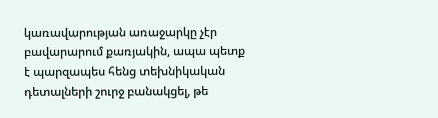կառավարության առաջարկը չէր բավարարում քառյակին, ապա պետք է պարզապես հենց տեխնիկական դետալների շուրջ բանակցել, թե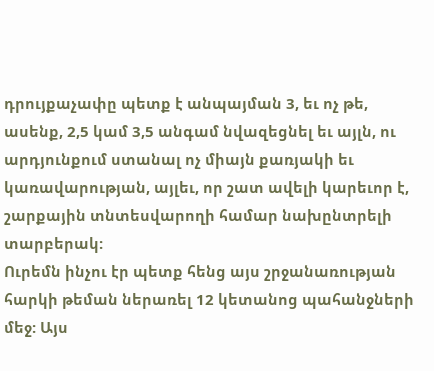դրույքաչափը պետք է անպայման 3, եւ ոչ թե, ասենք, 2,5 կամ 3,5 անգամ նվազեցնել եւ այլն, ու արդյունքում ստանալ ոչ միայն քառյակի եւ կառավարության, այլեւ, որ շատ ավելի կարեւոր է, շարքային տնտեսվարողի համար նախընտրելի տարբերակ:
Ուրեմն ինչու էր պետք հենց այս շրջանառության հարկի թեման ներառել 12 կետանոց պահանջների մեջ: Այս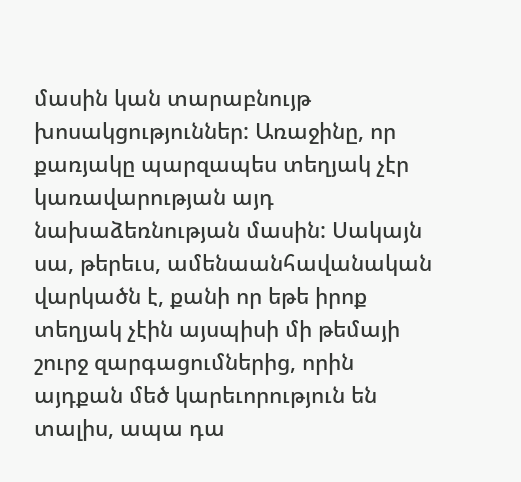մասին կան տարաբնույթ խոսակցություններ: Առաջինը, որ քառյակը պարզապես տեղյակ չէր կառավարության այդ նախաձեռնության մասին: Սակայն սա, թերեւս, ամենաանհավանական վարկածն է, քանի որ եթե իրոք տեղյակ չէին այսպիսի մի թեմայի շուրջ զարգացումներից, որին այդքան մեծ կարեւորություն են տալիս, ապա դա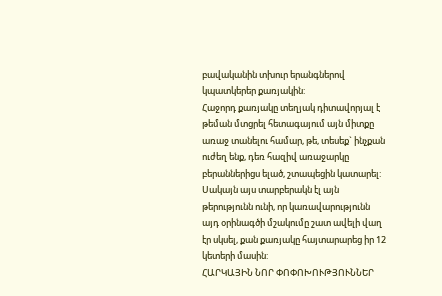բավականին տխուր երանգներով կպատկերեր քառյակին:
Հաջորդ քառյակը տեղյակ դիտավորյալ է թեման մտցրել հետագայում այն միտքը առաջ տանելու համար, թե, տեսեք` ինչքան ուժեղ ենք, դեռ հազիվ առաջարկը բերաններիցս ելած, շտապեցին կատարել: Սակայն այս տարբերակն էլ այն թերությունն ունի, որ կառավարությունն այդ օրինագծի մշակումը շատ ավելի վաղ էր սկսել, քան քառյակը հայտարարեց իր 12 կետերի մասին:
ՀԱՐԿԱՅԻՆ ՆՈՐ ՓՈՓՈԽՈՒԹՅՈՒՆՆԵՐ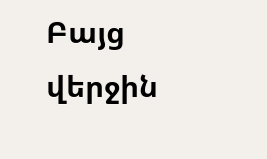Բայց վերջին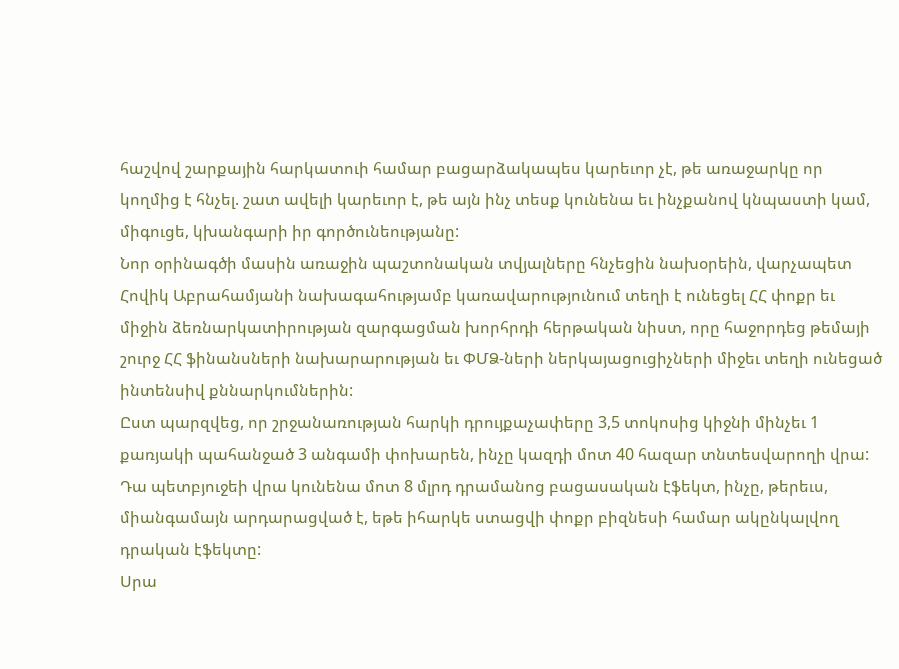հաշվով շարքային հարկատուի համար բացարձակապես կարեւոր չէ, թե առաջարկը որ կողմից է հնչել. շատ ավելի կարեւոր է, թե այն ինչ տեսք կունենա եւ ինչքանով կնպաստի կամ, միգուցե, կխանգարի իր գործունեությանը:
Նոր օրինագծի մասին առաջին պաշտոնական տվյալները հնչեցին նախօրեին, վարչապետ Հովիկ Աբրահամյանի նախագահությամբ կառավարությունում տեղի է ունեցել ՀՀ փոքր եւ միջին ձեռնարկատիրության զարգացման խորհրդի հերթական նիստ, որը հաջորդեց թեմայի շուրջ ՀՀ ֆինանսների նախարարության եւ ՓՄՁ-ների ներկայացուցիչների միջեւ տեղի ունեցած ինտենսիվ քննարկումներին:
Ըստ պարզվեց, որ շրջանառության հարկի դրույքաչափերը 3,5 տոկոսից կիջնի մինչեւ 1 քառյակի պահանջած 3 անգամի փոխարեն, ինչը կազդի մոտ 40 հազար տնտեսվարողի վրա: Դա պետբյուջեի վրա կունենա մոտ 8 մլրդ դրամանոց բացասական էֆեկտ, ինչը, թերեւս, միանգամայն արդարացված է, եթե իհարկե ստացվի փոքր բիզնեսի համար ակընկալվող դրական էֆեկտը:
Սրա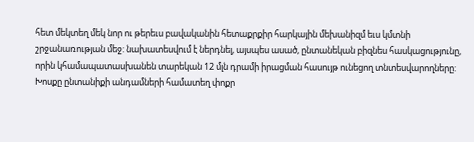հետ մեկտեղ մեկ նոր ու թերեւս բավականին հետաքրքիր հարկային մեխանիզմ եւս կմտնի շրջանառության մեջ: նախատեսվում է ներդնել, այսպես ասած, ընտանեկան բիզնես հասկացությունը, որին կհամապատասխանեն տարեկան 12 մլն դրամի իրացման հասույթ ունեցող տնտեսվարողները: Խոսքը ընտանիքի անդամների համատեղ փոքր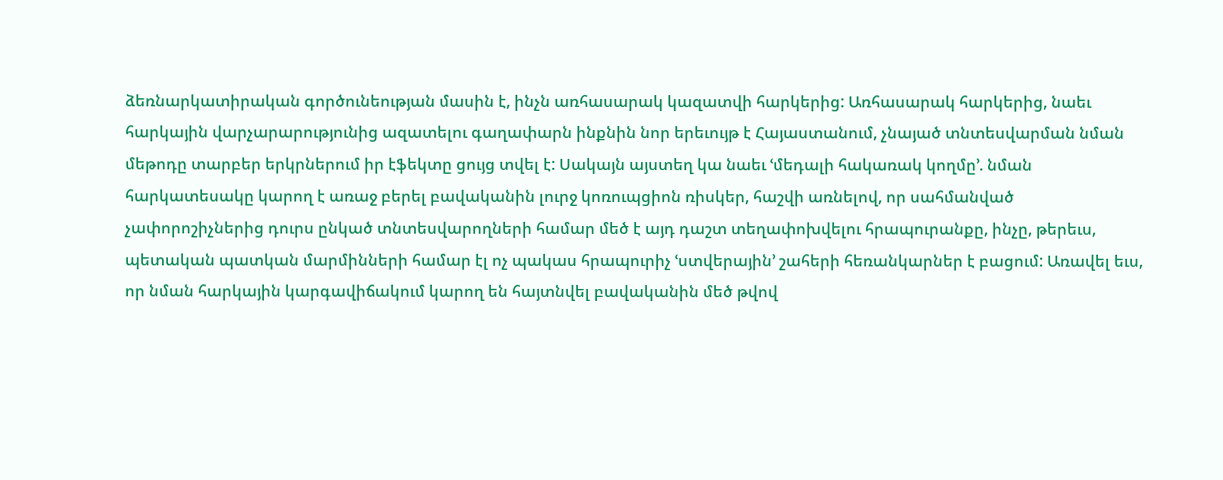ձեռնարկատիրական գործունեության մասին է, ինչն առհասարակ կազատվի հարկերից: Առհասարակ հարկերից, նաեւ հարկային վարչարարությունից ազատելու գաղափարն ինքնին նոր երեւույթ է Հայաստանում, չնայած տնտեսվարման նման մեթոդը տարբեր երկրներում իր էֆեկտը ցույց տվել է: Սակայն այստեղ կա նաեւ ՙմեդալի հակառակ կողմը՚. նման հարկատեսակը կարող է առաջ բերել բավականին լուրջ կոռուպցիոն ռիսկեր, հաշվի առնելով, որ սահմանված չափորոշիչներից դուրս ընկած տնտեսվարողների համար մեծ է այդ դաշտ տեղափոխվելու հրապուրանքը, ինչը, թերեւս, պետական պատկան մարմինների համար էլ ոչ պակաս հրապուրիչ ՙստվերային՚ շահերի հեռանկարներ է բացում: Առավել եւս, որ նման հարկային կարգավիճակում կարող են հայտնվել բավականին մեծ թվով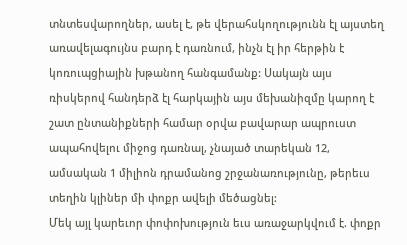տնտեսվարողներ, ասել է, թե վերահսկողությունն էլ այստեղ առավելագույնս բարդ է դառնում, ինչն էլ իր հերթին է կոռուպցիային խթանող հանգամանք: Սակայն այս ռիսկերով հանդերձ էլ հարկային այս մեխանիզմը կարող է շատ ընտանիքների համար օրվա բավարար ապրուստ ապահովելու միջոց դառնալ, չնայած տարեկան 12, ամսական 1 միլիոն դրամանոց շրջանառությունը, թերեւս տեղին կլիներ մի փոքր ավելի մեծացնել:
Մեկ այլ կարեւոր փոփոխություն եւս առաջարկվում է. փոքր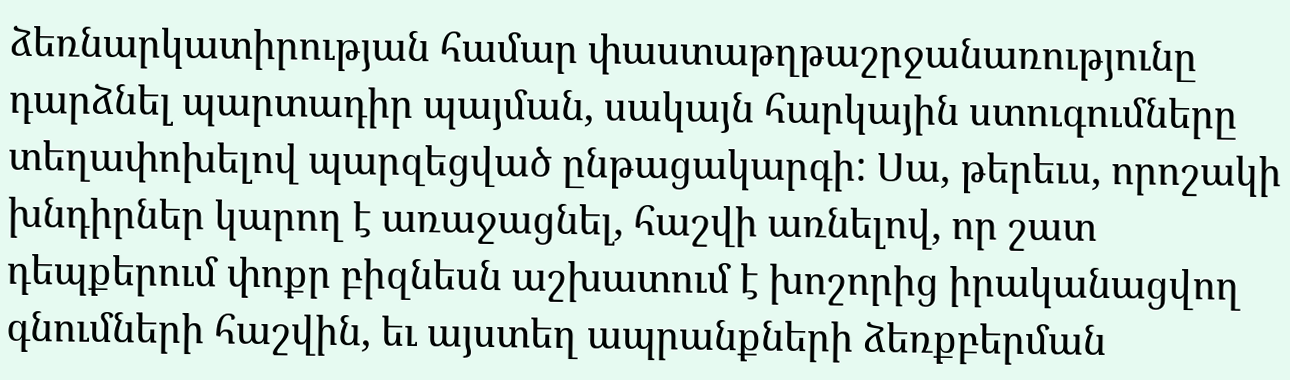ձեռնարկատիրության համար փաստաթղթաշրջանառությունը դարձնել պարտադիր պայման, սակայն հարկային ստուգումները տեղափոխելով պարզեցված ընթացակարգի: Սա, թերեւս, որոշակի խնդիրներ կարող է առաջացնել, հաշվի առնելով, որ շատ դեպքերում փոքր բիզնեսն աշխատում է խոշորից իրականացվող գնումների հաշվին, եւ այստեղ ապրանքների ձեռքբերման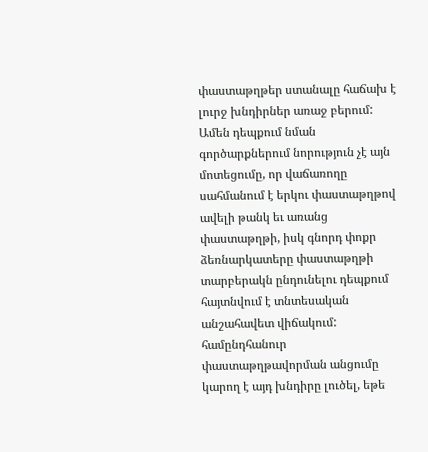փաստաթղթեր ստանալը հաճախ է լուրջ խնդիրներ առաջ բերում: Ամեն դեպքում նման գործարքներում նորություն չէ այն մոտեցումը, որ վաճառողը սահմանում է երկու փաստաթղթով ավելի թանկ եւ առանց փաստաթղթի, իսկ գնորդ փոքր ձեռնարկատերը փաստաթղթի տարբերակն ընդունելու դեպքում հայտնվում է տնտեսական անշահավետ վիճակում: համընդհանուր փաստաթղթավորման անցումը կարող է այդ խնդիրը լուծել, եթե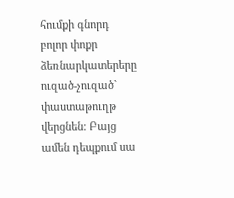հումքի գնորդ բոլոր փոքր ձեռնարկատերերը ուզած-չուզած` փաստաթուղթ վերցնեն: Բայց ամեն դեպքում սա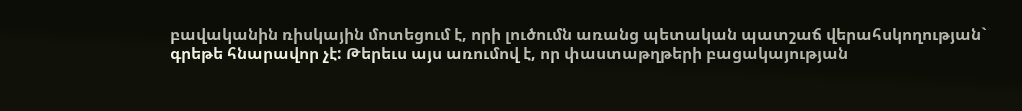բավականին ռիսկային մոտեցում է, որի լուծումն առանց պետական պատշաճ վերահսկողության` գրեթե հնարավոր չէ: Թերեւս այս առումով է, որ փաստաթղթերի բացակայության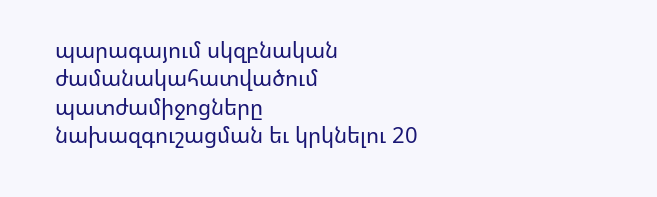պարագայում սկզբնական ժամանակահատվածում պատժամիջոցները նախազգուշացման եւ կրկնելու 20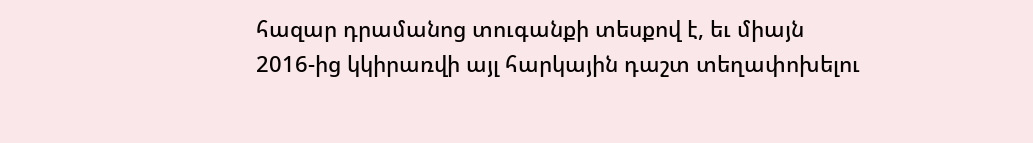հազար դրամանոց տուգանքի տեսքով է, եւ միայն 2016-ից կկիրառվի այլ հարկային դաշտ տեղափոխելու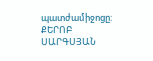պատժամիջոցը:
ՔԵՐՈԲ ՍԱՐԳՍՅԱՆ